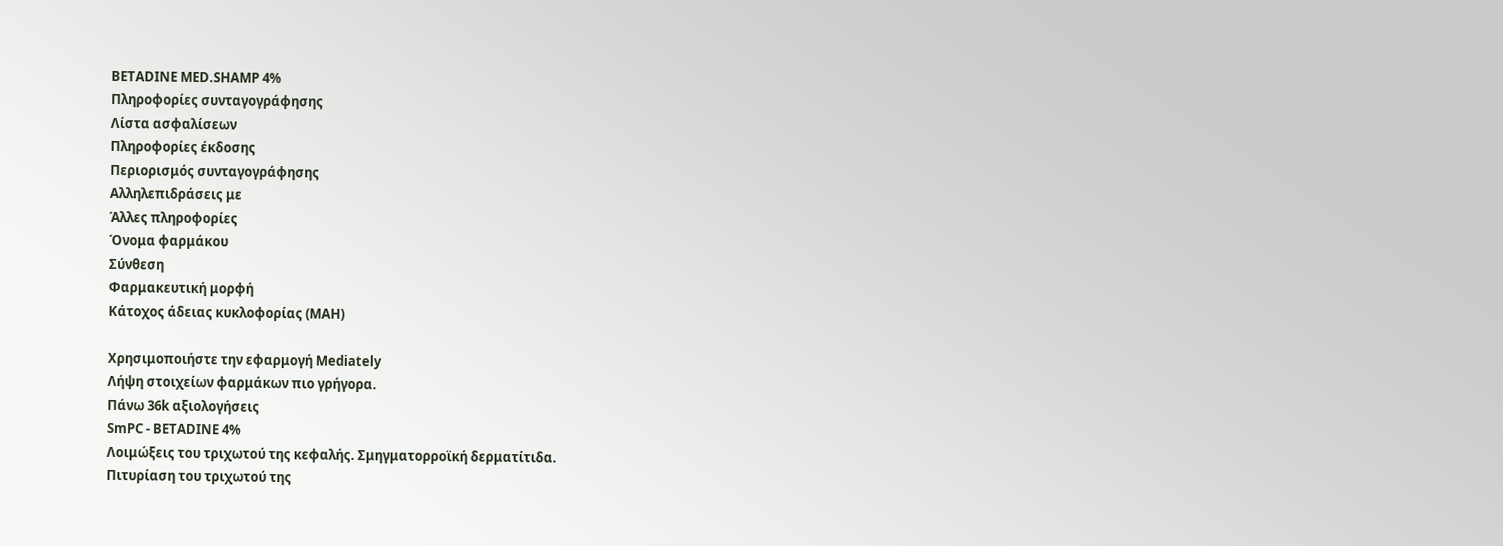BETADINE MED.SHAMP 4%
Πληροφορίες συνταγογράφησης
Λίστα ασφαλίσεων
Πληροφορίες έκδοσης
Περιορισμός συνταγογράφησης
Αλληλεπιδράσεις με
Άλλες πληροφορίες
Όνομα φαρμάκου
Σύνθεση
Φαρμακευτική μορφή
Κάτοχος άδειας κυκλοφορίας (MAH)

Χρησιμοποιήστε την εφαρμογή Mediately
Λήψη στοιχείων φαρμάκων πιο γρήγορα.
Πάνω 36k αξιολογήσεις
SmPC - BETADINE 4%
Λοιμώξεις του τριχωτού της κεφαλής. Σμηγματορροϊκή δερματίτιδα.
Πιτυρίαση του τριχωτού της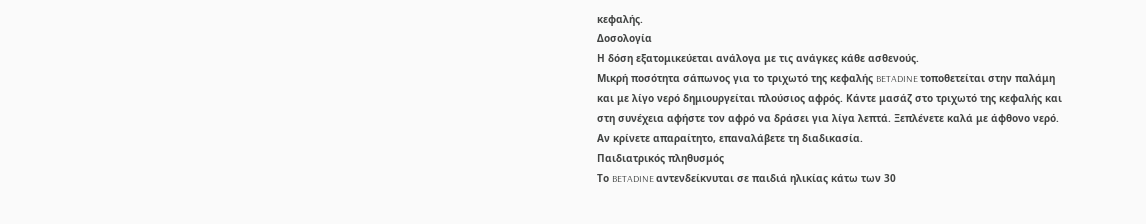κεφαλής.
Δοσολογία
Η δόση εξατομικεύεται ανάλογα με τις ανάγκες κάθε ασθενούς.
Μικρή ποσότητα σάπωνος για το τριχωτό της κεφαλής BETADINE τοποθετείται στην παλάμη και με λίγο νερό δημιουργείται πλούσιος αφρός. Κάντε μασάζ στο τριχωτό της κεφαλής και στη συνέχεια αφήστε τον αφρό να δράσει για λίγα λεπτά. Ξεπλένετε καλά με άφθονο νερό. Αν κρίνετε απαραίτητο, επαναλάβετε τη διαδικασία.
Παιδιατρικός πληθυσμός
Το BETADINE αντενδείκνυται σε παιδιά ηλικίας κάτω των 30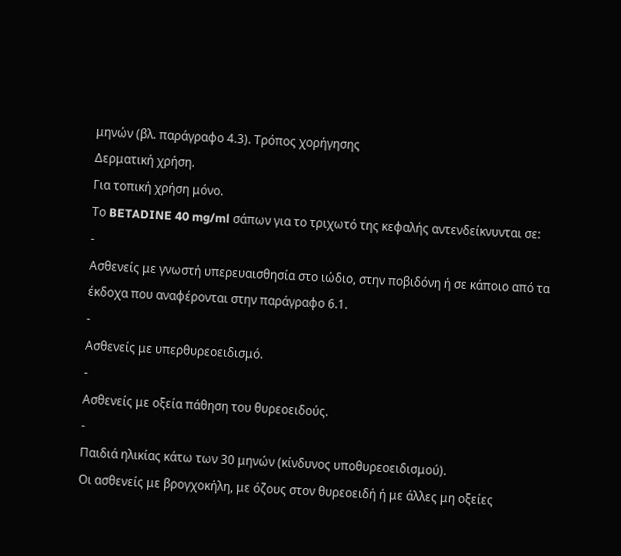μηνών (βλ. παράγραφο 4.3). Τρόπος χορήγησης
Δερματική χρήση.
Για τοπική χρήση μόνο.
Το BETADINE 40 mg/ml σάπων για το τριχωτό της κεφαλής αντενδείκνυνται σε:
-
Ασθενείς με γνωστή υπερευαισθησία στο ιώδιο, στην ποβιδόνη ή σε κάποιο από τα έκδοχα που αναφέρονται στην παράγραφο 6.1.
-
Ασθενείς με υπερθυρεοειδισμό.
-
Ασθενείς με οξεία πάθηση του θυρεοειδούς.
-
Παιδιά ηλικίας κάτω των 30 μηνών (κίνδυνος υποθυρεοειδισμού).
Οι ασθενείς με βρογχοκήλη, με όζους στον θυρεοειδή ή με άλλες μη οξείες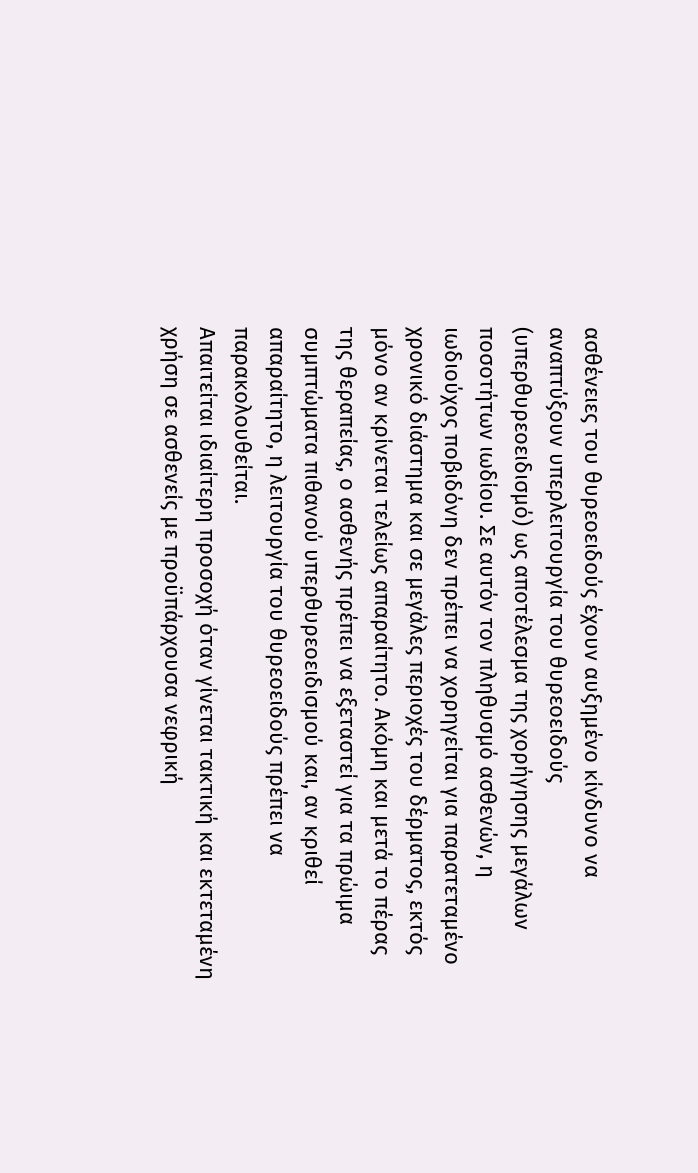ασθένειες του θυρεοειδούς έχουν αυξημένο κίνδυνο να αναπτύξουν υπερλειτουργία του θυρεοειδούς (υπερθυρεοειδισμό) ως αποτέλεσμα της χορήγησης μεγάλων ποσοτήτων ιωδίου. Σε αυτόν τον πληθυσμό ασθενών, η ιωδιούχος ποβιδόνη δεν πρέπει να χορηγείται για παρατεταμένο χρονικό διάστημα και σε μεγάλες περιοχές του δέρματος, εκτός μόνο αν κρίνεται τελείως απαραίτητο. Ακόμη και μετά το πέρας της θεραπείας, ο ασθενής πρέπει να εξεταστεί για τα πρώιμα συμπτώματα πιθανού υπερθυρεοειδισμού και, αν κριθεί απαραίτητο, η λειτουργία του θυρεοειδούς πρέπει να παρακολουθείται.
Απαιτείται ιδιαίτερη προσοχή όταν γίνεται τακτική και εκτεταμένη χρήση σε ασθενείς με προϋπάρχουσα νεφρική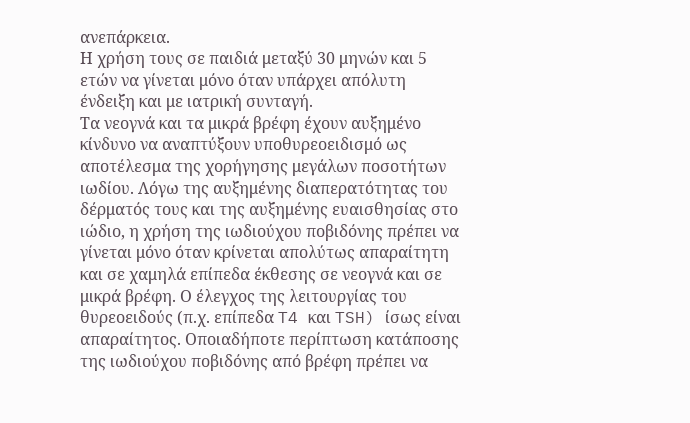ανεπάρκεια.
Η χρήση τους σε παιδιά μεταξύ 30 μηνών και 5 ετών να γίνεται μόνο όταν υπάρχει απόλυτη ένδειξη και με ιατρική συνταγή.
Τα νεογνά και τα μικρά βρέφη έχουν αυξημένο κίνδυνο να αναπτύξουν υποθυρεοειδισμό ως αποτέλεσμα της χορήγησης μεγάλων ποσοτήτων ιωδίου. Λόγω της αυξημένης διαπερατότητας του δέρματός τους και της αυξημένης ευαισθησίας στο ιώδιο, η χρήση της ιωδιούχου ποβιδόνης πρέπει να γίνεται μόνο όταν κρίνεται απολύτως απαραίτητη και σε χαμηλά επίπεδα έκθεσης σε νεογνά και σε μικρά βρέφη. Ο έλεγχος της λειτουργίας του θυρεοειδούς (π.χ. επίπεδα T4 και TSH) ίσως είναι απαραίτητος. Οποιαδήποτε περίπτωση κατάποσης της ιωδιούχου ποβιδόνης από βρέφη πρέπει να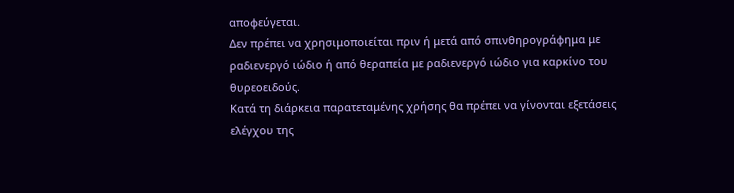αποφεύγεται.
Δεν πρέπει να χρησιμοποιείται πριν ή μετά από σπινθηρογράφημα με ραδιενεργό ιώδιο ή από θεραπεία με ραδιενεργό ιώδιο για καρκίνο του θυρεοειδούς.
Κατά τη διάρκεια παρατεταμένης χρήσης θα πρέπει να γίνονται εξετάσεις ελέγχου της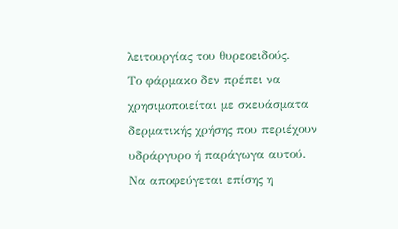λειτουργίας του θυρεοειδούς.
Το φάρμακο δεν πρέπει να χρησιμοποιείται με σκευάσματα δερματικής χρήσης που περιέχουν υδράργυρο ή παράγωγα αυτού.
Να αποφεύγεται επίσης η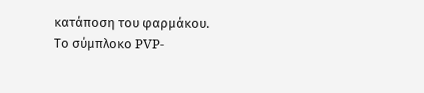κατάποση του φαρμάκου.
Το σύμπλοκο PVP-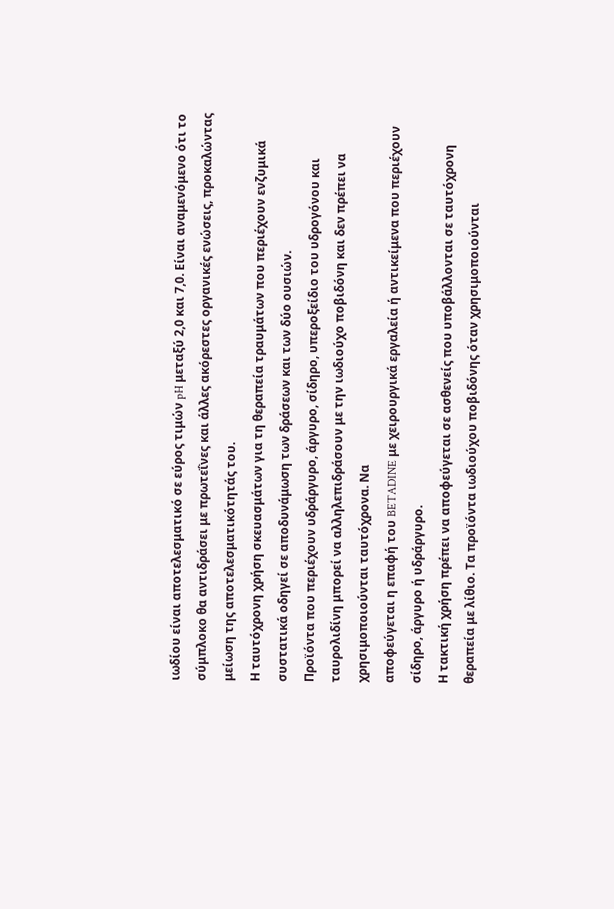ιωδίου είναι αποτελεσματικό σε εύρος τιμών pH μεταξύ 2,0 και 7,0. Είναι αναμενόμενο ότι το σύμπλοκο θα αντιδράσει με πρωτεΐνες και άλλες ακόρεστες οργανικές ενώσεις, προκαλώντας μείωση της αποτελεσματικότητάς του.
Η ταυτόχρονη χρήση σκευασμάτων για τη θεραπεία τραυμάτων που περιέχουν ενζυμικά συστατικά οδηγεί σε αποδυνάμωση των δράσεων και των δύο ουσιών.
Προϊόντα που περιέχουν υδράργυρο, άργυρο, σίδηρο, υπεροξείδιο του υδρογόνου και ταυρολιδίνη μπορεί να αλληλεπιδράσουν με την ιωδιούχο ποβιδόνη και δεν πρέπει να χρησιμοποιούνται ταυτόχρονα. Να
αποφεύγεται η επαφή του BETADINE με χειρουργικά εργαλεία ή αντικείμενα που περιέχουν σίδηρο, άργυρο ή υδράργυρο.
Η τακτική χρήση πρέπει να αποφεύγεται σε ασθενείς που υποβάλλονται σε ταυτόχρονη θεραπεία με λίθιο. Τα προϊόντα ιωδιούχου ποβιδόνης όταν χρησιμοποιούνται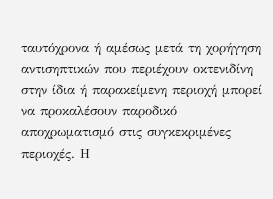ταυτόχρονα ή αμέσως μετά τη χορήγηση αντισηπτικών που περιέχουν οκτενιδίνη στην ίδια ή παρακείμενη περιοχή μπορεί να προκαλέσουν παροδικό αποχρωματισμό στις συγκεκριμένες περιοχές. Η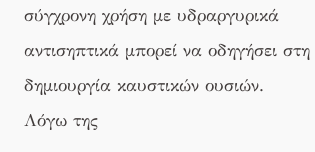σύγχρονη χρήση με υδραργυρικά αντισηπτικά μπορεί να οδηγήσει στη δημιουργία καυστικών ουσιών.
Λόγω της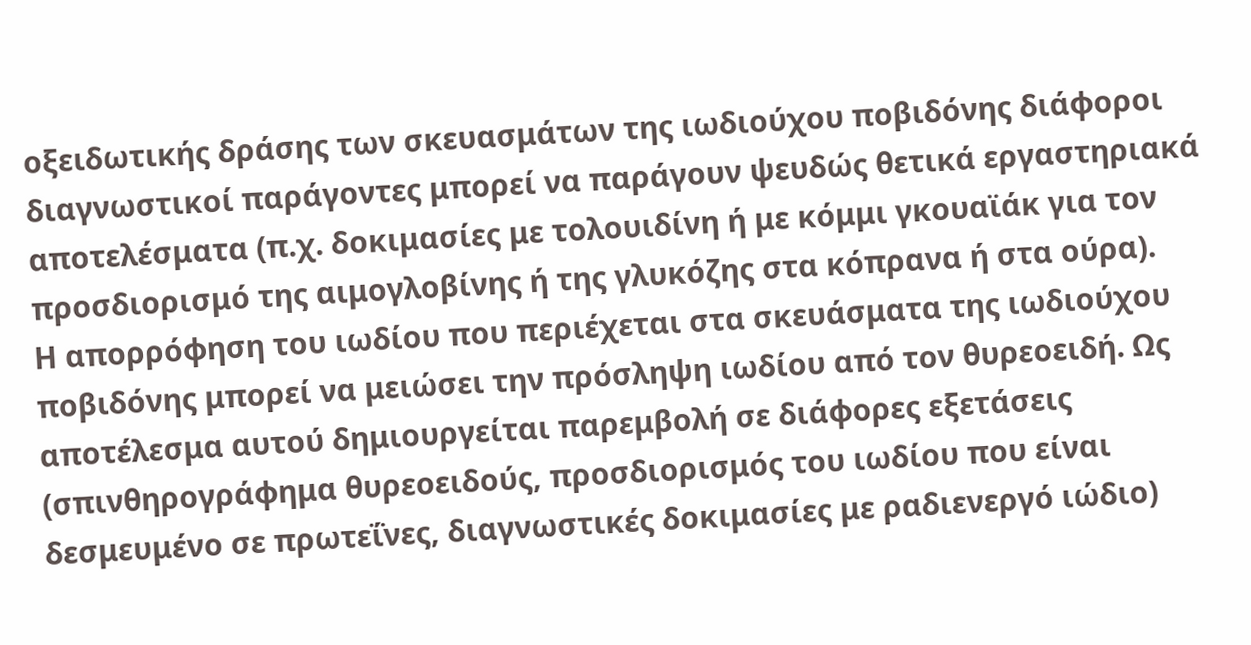οξειδωτικής δράσης των σκευασμάτων της ιωδιούχου ποβιδόνης διάφοροι διαγνωστικοί παράγοντες μπορεί να παράγουν ψευδώς θετικά εργαστηριακά αποτελέσματα (π.χ. δοκιμασίες με τολουιδίνη ή με κόμμι γκουαϊάκ για τον προσδιορισμό της αιμογλοβίνης ή της γλυκόζης στα κόπρανα ή στα ούρα).
Η απορρόφηση του ιωδίου που περιέχεται στα σκευάσματα της ιωδιούχου ποβιδόνης μπορεί να μειώσει την πρόσληψη ιωδίου από τον θυρεοειδή. Ως αποτέλεσμα αυτού δημιουργείται παρεμβολή σε διάφορες εξετάσεις (σπινθηρογράφημα θυρεοειδούς, προσδιορισμός του ιωδίου που είναι δεσμευμένο σε πρωτεΐνες, διαγνωστικές δοκιμασίες με ραδιενεργό ιώδιο)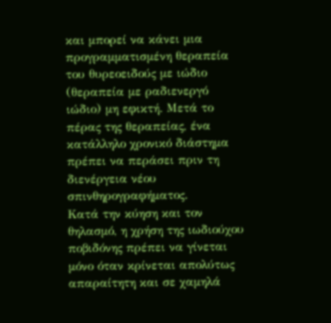και μπορεί να κάνει μια προγραμματισμένη θεραπεία του θυρεοειδούς με ιώδιο (θεραπεία με ραδιενεργό ιώδιο) μη εφικτή. Μετά το πέρας της θεραπείας, ένα κατάλληλο χρονικό διάστημα πρέπει να περάσει πριν τη διενέργεια νέου σπινθηρογραφήματος.
Κατά την κύηση και τον θηλασμό, η χρήση της ιωδιούχου ποβιδόνης πρέπει να γίνεται μόνο όταν κρίνεται απολύτως απαραίτητη και σε χαμηλά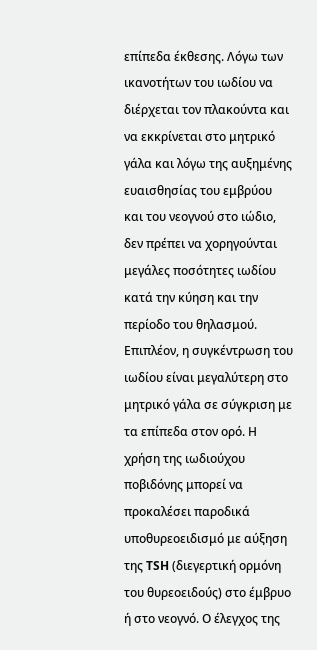επίπεδα έκθεσης. Λόγω των ικανοτήτων του ιωδίου να διέρχεται τον πλακούντα και να εκκρίνεται στο μητρικό γάλα και λόγω της αυξημένης ευαισθησίας του εμβρύου και του νεογνού στο ιώδιο, δεν πρέπει να χορηγούνται μεγάλες ποσότητες ιωδίου κατά την κύηση και την περίοδο του θηλασμού. Επιπλέον, η συγκέντρωση του ιωδίου είναι μεγαλύτερη στο μητρικό γάλα σε σύγκριση με τα επίπεδα στον ορό. Η χρήση της ιωδιούχου ποβιδόνης μπορεί να προκαλέσει παροδικά υποθυρεοειδισμό με αύξηση της TSH (διεγερτική ορμόνη του θυρεοειδούς) στο έμβρυο ή στο νεογνό. Ο έλεγχος της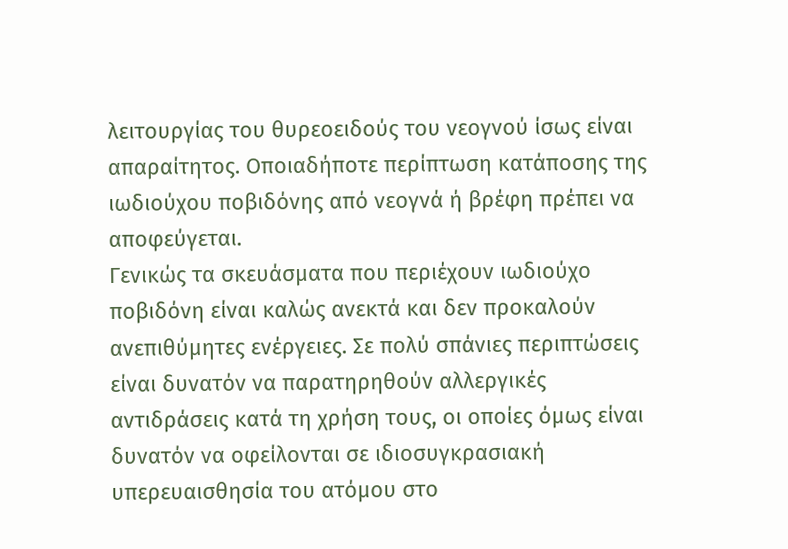λειτουργίας του θυρεοειδούς του νεογνού ίσως είναι απαραίτητος. Οποιαδήποτε περίπτωση κατάποσης της ιωδιούχου ποβιδόνης από νεογνά ή βρέφη πρέπει να αποφεύγεται.
Γενικώς τα σκευάσματα που περιέχουν ιωδιούχο ποβιδόνη είναι καλώς ανεκτά και δεν προκαλούν ανεπιθύμητες ενέργειες. Σε πολύ σπάνιες περιπτώσεις είναι δυνατόν να παρατηρηθούν αλλεργικές αντιδράσεις κατά τη χρήση τους, οι οποίες όμως είναι δυνατόν να οφείλονται σε ιδιοσυγκρασιακή υπερευαισθησία του ατόμου στο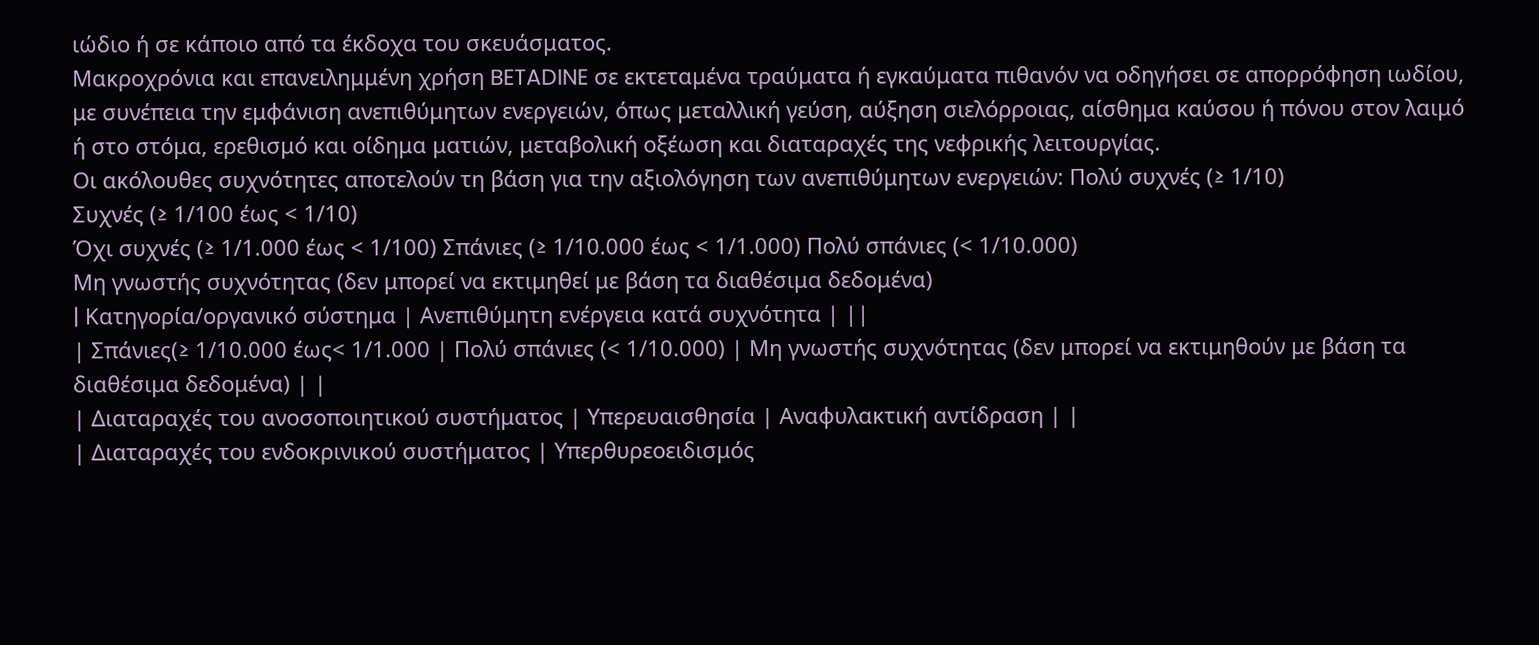ιώδιο ή σε κάποιο από τα έκδοχα του σκευάσματος.
Μακροχρόνια και επανειλημμένη χρήση BETADINE σε εκτεταμένα τραύματα ή εγκαύματα πιθανόν να οδηγήσει σε απορρόφηση ιωδίου, με συνέπεια την εμφάνιση ανεπιθύμητων ενεργειών, όπως μεταλλική γεύση, αύξηση σιελόρροιας, αίσθημα καύσου ή πόνου στον λαιμό ή στο στόμα, ερεθισμό και οίδημα ματιών, μεταβολική οξέωση και διαταραχές της νεφρικής λειτουργίας.
Οι ακόλουθες συχνότητες αποτελούν τη βάση για την αξιολόγηση των ανεπιθύμητων ενεργειών: Πολύ συχνές (≥ 1/10)
Συχνές (≥ 1/100 έως < 1/10)
Όχι συχνές (≥ 1/1.000 έως < 1/100) Σπάνιες (≥ 1/10.000 έως < 1/1.000) Πολύ σπάνιες (< 1/10.000)
Μη γνωστής συχνότητας (δεν μπορεί να εκτιμηθεί με βάση τα διαθέσιμα δεδομένα)
| Kατηγορία/οργανικό σύστημα | Ανεπιθύμητη ενέργεια κατά συχνότητα | ||
| Σπάνιες(≥ 1/10.000 έως< 1/1.000 | Πολύ σπάνιες (< 1/10.000) | Μη γνωστής συχνότητας (δεν μπορεί να εκτιμηθούν με βάση τα διαθέσιμα δεδομένα) | |
| Διαταραχές του ανοσοποιητικού συστήματος | Υπερευαισθησία | Αναφυλακτική αντίδραση | |
| Διαταραχές του ενδοκρινικού συστήματος | Υπερθυρεοειδισμός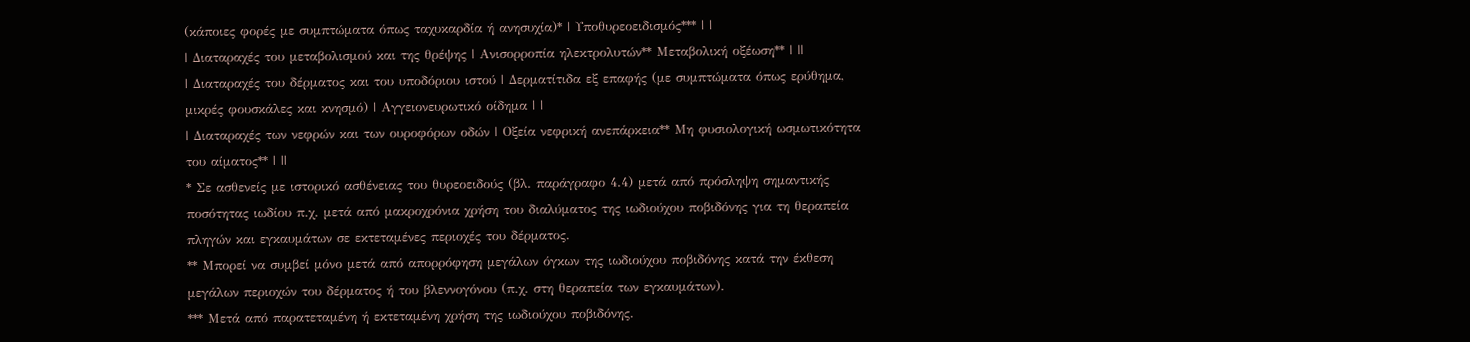(κάποιες φορές με συμπτώματα όπως ταχυκαρδία ή ανησυχία)* | Υποθυρεοειδισμός*** | |
| Διαταραχές του μεταβολισμού και της θρέψης | Ανισορροπία ηλεκτρολυτών** Μεταβολική οξέωση** | ||
| Διαταραχές του δέρματος και του υποδόριου ιστού | Δερματίτιδα εξ επαφής (με συμπτώματα όπως ερύθημα, μικρές φουσκάλες και κνησμό) | Αγγειονευρωτικό οίδημα | |
| Διαταραχές των νεφρών και των ουροφόρων οδών | Οξεία νεφρική ανεπάρκεια** Μη φυσιολογική ωσμωτικότητα του αίματος** | ||
* Σε ασθενείς με ιστορικό ασθένειας του θυρεοειδούς (βλ. παράγραφο 4.4) μετά από πρόσληψη σημαντικής ποσότητας ιωδίου π.χ. μετά από μακροχρόνια χρήση του διαλύματος της ιωδιούχου ποβιδόνης για τη θεραπεία πληγών και εγκαυμάτων σε εκτεταμένες περιοχές του δέρματος.
** Μπορεί να συμβεί μόνο μετά από απορρόφηση μεγάλων όγκων της ιωδιούχου ποβιδόνης κατά την έκθεση μεγάλων περιοχών του δέρματος ή του βλεννογόνου (π.χ. στη θεραπεία των εγκαυμάτων).
*** Μετά από παρατεταμένη ή εκτεταμένη χρήση της ιωδιούχου ποβιδόνης.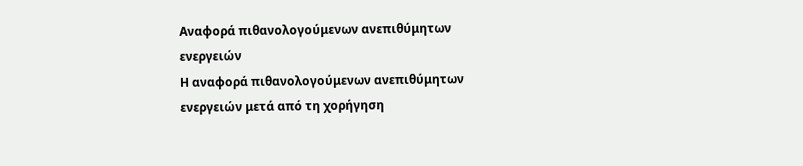Αναφορά πιθανολογούμενων ανεπιθύμητων ενεργειών
Η αναφορά πιθανολογούμενων ανεπιθύμητων ενεργειών μετά από τη χορήγηση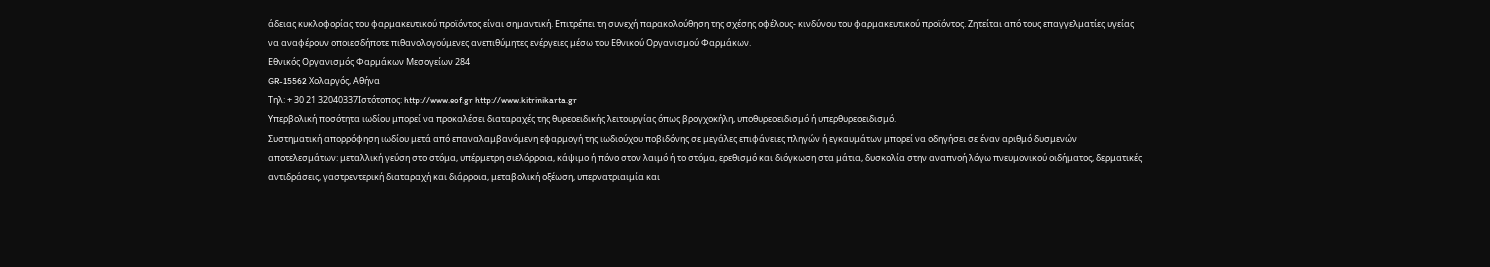άδειας κυκλοφορίας του φαρμακευτικού προϊόντος είναι σημαντική. Επιτρέπει τη συνεχή παρακολούθηση της σχέσης οφέλους- κινδύνου του φαρμακευτικού προϊόντος. Ζητείται από τους επαγγελματίες υγείας να αναφέρουν οποιεσδήποτε πιθανολογούμενες ανεπιθύμητες ενέργειες μέσω του Εθνικού Οργανισμού Φαρμάκων.
Εθνικός Οργανισμός Φαρμάκων Μεσογείων 284
GR-15562 Χολαργός, Αθήνα
Τηλ: + 30 21 32040337Ιστότοπος: http://www.eof.gr http://www.kitrinikarta.gr
Υπερβολική ποσότητα ιωδίου μπορεί να προκαλέσει διαταραχές της θυρεοειδικής λειτουργίας όπως βρογχοκήλη, υποθυρεοειδισμό ή υπερθυρεοειδισμό.
Συστηματική απορρόφηση ιωδίου μετά από επαναλαμβανόμενη εφαρμογή της ιωδιούχου ποβιδόνης σε μεγάλες επιφάνειες πληγών ή εγκαυμάτων μπορεί να οδηγήσει σε έναν αριθμό δυσμενών αποτελεσμάτων: μεταλλική γεύση στο στόμα, υπέρμετρη σιελόρροια, κάψιμο ή πόνο στον λαιμό ή το στόμα, ερεθισμό και διόγκωση στα μάτια, δυσκολία στην αναπνοή λόγω πνευμονικού οιδήματος, δερματικές αντιδράσεις, γαστρεντερική διαταραχή και διάρροια, μεταβολική οξέωση, υπερνατριαιμία και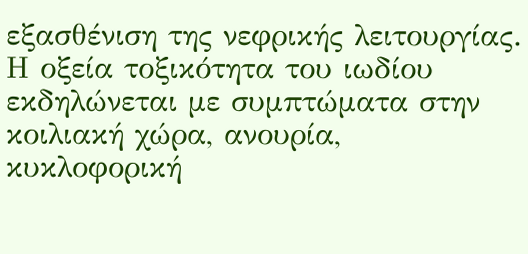εξασθένιση της νεφρικής λειτουργίας.
Η οξεία τοξικότητα του ιωδίου εκδηλώνεται με συμπτώματα στην κοιλιακή χώρα, ανουρία, κυκλοφορική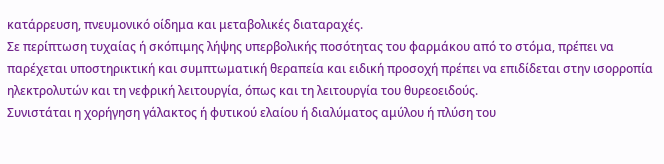κατάρρευση, πνευμονικό οίδημα και μεταβολικές διαταραχές.
Σε περίπτωση τυχαίας ή σκόπιμης λήψης υπερβολικής ποσότητας του φαρμάκου από το στόμα, πρέπει να παρέχεται υποστηρικτική και συμπτωματική θεραπεία και ειδική προσοχή πρέπει να επιδίδεται στην ισορροπία ηλεκτρολυτών και τη νεφρική λειτουργία, όπως και τη λειτουργία του θυρεοειδούς.
Συνιστάται η χορήγηση γάλακτος ή φυτικού ελαίου ή διαλύματος αμύλου ή πλύση του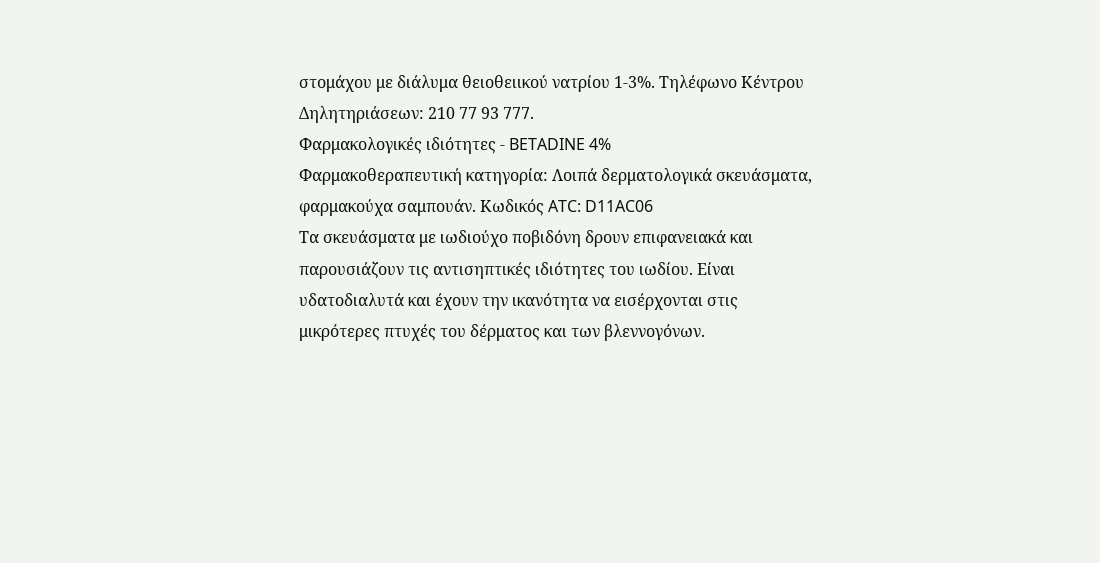στομάχου με διάλυμα θειοθειικού νατρίου 1-3%. Τηλέφωνο Κέντρου Δηλητηριάσεων: 210 77 93 777.
Φαρμακολογικές ιδιότητες - BETADINE 4%
Φαρμακοθεραπευτική κατηγορία: Λοιπά δερματολογικά σκευάσματα, φαρμακούχα σαμπουάν. Κωδικός ATC: D11AC06
Τα σκευάσματα με ιωδιούχο ποβιδόνη δρουν επιφανειακά και παρουσιάζουν τις αντισηπτικές ιδιότητες του ιωδίου. Είναι υδατοδιαλυτά και έχουν την ικανότητα να εισέρχονται στις μικρότερες πτυχές του δέρματος και των βλεννογόνων.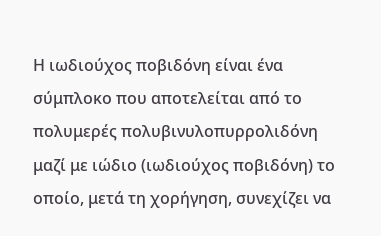Η ιωδιούχος ποβιδόνη είναι ένα σύμπλοκο που αποτελείται από το πολυμερές πολυβινυλοπυρρολιδόνη μαζί με ιώδιο (ιωδιούχος ποβιδόνη) το οποίο, μετά τη χορήγηση, συνεχίζει να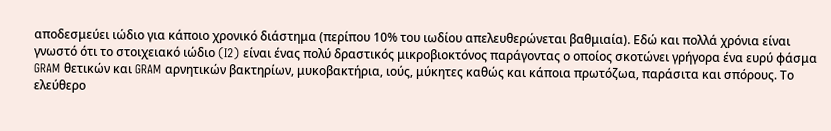αποδεσμεύει ιώδιο για κάποιο χρονικό διάστημα (περίπου 10% του ιωδίου απελευθερώνεται βαθμιαία). Εδώ και πολλά χρόνια είναι γνωστό ότι το στοιχειακό ιώδιο (I2) είναι ένας πολύ δραστικός μικροβιοκτόνος παράγοντας ο οποίος σκοτώνει γρήγορα ένα ευρύ φάσμα GRAM θετικών και GRAM αρνητικών βακτηρίων, μυκοβακτήρια, ιούς, μύκητες καθώς και κάποια πρωτόζωα, παράσιτα και σπόρους. Το ελεύθερο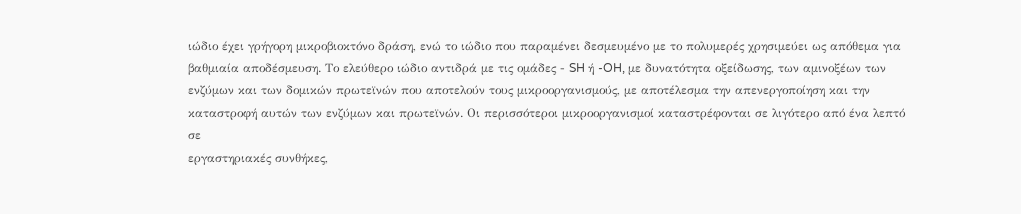ιώδιο έχει γρήγορη μικροβιοκτόνο δράση, ενώ το ιώδιο που παραμένει δεσμευμένο με το πολυμερές χρησιμεύει ως απόθεμα για βαθμιαία αποδέσμευση. Το ελεύθερο ιώδιο αντιδρά με τις ομάδες - SH ή -OH, με δυνατότητα οξείδωσης, των αμινοξέων των ενζύμων και των δομικών πρωτεϊνών που αποτελούν τους μικροοργανισμούς, με αποτέλεσμα την απενεργοποίηση και την καταστροφή αυτών των ενζύμων και πρωτεϊνών. Οι περισσότεροι μικροοργανισμοί καταστρέφονται σε λιγότερο από ένα λεπτό σε
εργαστηριακές συνθήκες,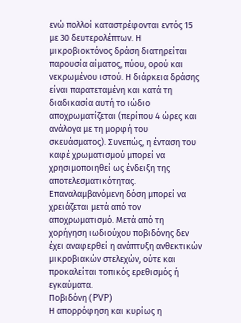ενώ πολλοί καταστρέφονται εντός 15 με 30 δευτερολέπτων. Η μικροβιοκτόνος δράση διατηρείται παρουσία αίματος, πύου, ορού και νεκρωμένου ιστού. Η διάρκεια δράσης είναι παρατεταμένη και κατά τη διαδικασία αυτή το ιώδιο αποχρωματίζεται (περίπου 4 ώρες και ανάλογα με τη μορφή του σκευάσματος). Συνεπώς, η ένταση του καφέ χρωματισμού μπορεί να χρησιμοποιηθεί ως ένδειξη της αποτελεσματικότητας. Επαναλαμβανόμενη δόση μπορεί να χρειάζεται μετά από τον αποχρωματισμό. Μετά από τη χορήγηση ιωδιούχου ποβιδόνης δεν έχει αναφερθεί η ανάπτυξη ανθεκτικών μικροβιακών στελεχών, ούτε και προκαλείται τοπικός ερεθισμός ή εγκαύματα.
Ποβιδόνη (PVP)
Η απορρόφηση και κυρίως η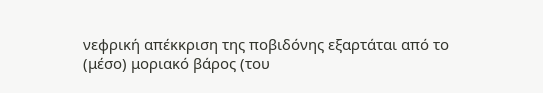νεφρική απέκκριση της ποβιδόνης εξαρτάται από το (μέσο) μοριακό βάρος (του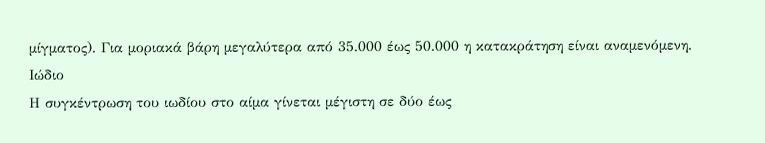μίγματος). Για μοριακά βάρη μεγαλύτερα από 35.000 έως 50.000 η κατακράτηση είναι αναμενόμενη.
Ιώδιο
Η συγκέντρωση του ιωδίου στο αίμα γίνεται μέγιστη σε δύο έως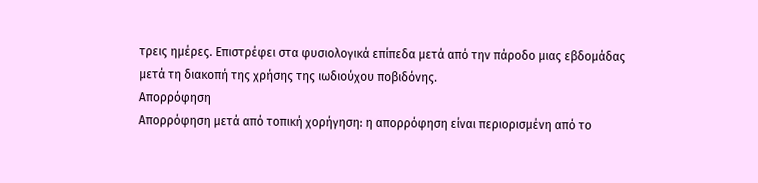τρεις ημέρες. Επιστρέφει στα φυσιολογικά επίπεδα μετά από την πάροδο μιας εβδομάδας μετά τη διακοπή της χρήσης της ιωδιούχου ποβιδόνης.
Απορρόφηση
Απορρόφηση μετά από τοπική χορήγηση: η απορρόφηση είναι περιορισμένη από το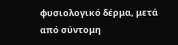φυσιολογικό δέρμα, μετά από σύντομη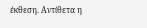έκθεση. Αντίθετα η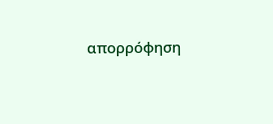απορρόφηση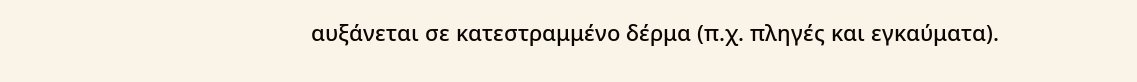αυξάνεται σε κατεστραμμένο δέρμα (π.χ. πληγές και εγκαύματα).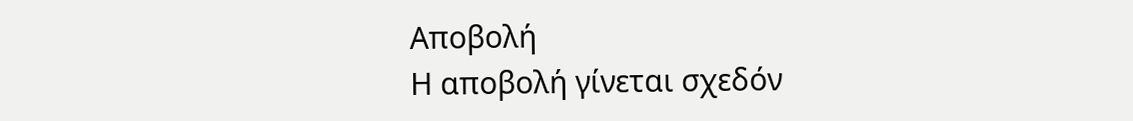Αποβολή
Η αποβολή γίνεται σχεδόν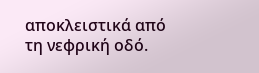αποκλειστικά από τη νεφρική οδό.